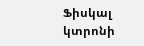Ֆիսկալ կտրոնի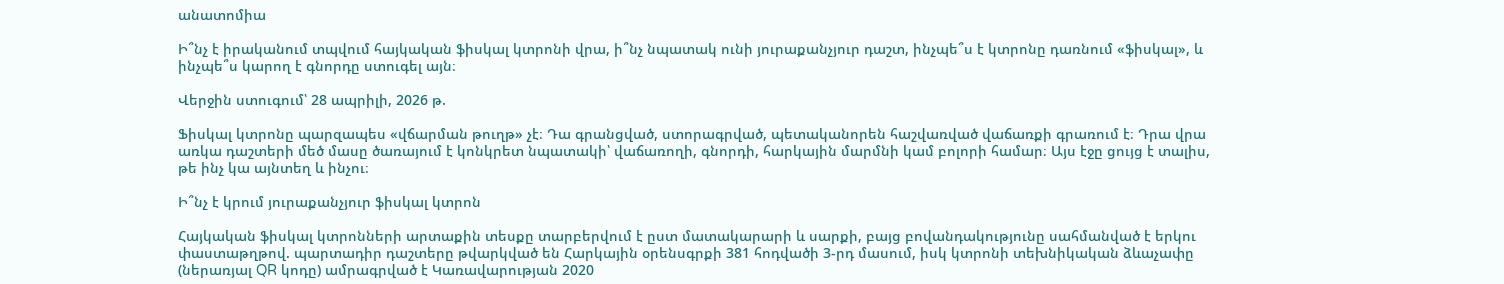անատոմիա

Ի՞նչ է իրականում տպվում հայկական ֆիսկալ կտրոնի վրա, ի՞նչ նպատակ ունի յուրաքանչյուր դաշտ, ինչպե՞ս է կտրոնը դառնում «ֆիսկալ», և ինչպե՞ս կարող է գնորդը ստուգել այն։

Վերջին ստուգում՝ 28 ապրիլի, 2026 թ.

Ֆիսկալ կտրոնը պարզապես «վճարման թուղթ» չէ։ Դա գրանցված, ստորագրված, պետականորեն հաշվառված վաճառքի գրառում է։ Դրա վրա առկա դաշտերի մեծ մասը ծառայում է կոնկրետ նպատակի՝ վաճառողի, գնորդի, հարկային մարմնի կամ բոլորի համար։ Այս էջը ցույց է տալիս, թե ինչ կա այնտեղ և ինչու։

Ի՞նչ է կրում յուրաքանչյուր ֆիսկալ կտրոն

Հայկական ֆիսկալ կտրոնների արտաքին տեսքը տարբերվում է ըստ մատակարարի և սարքի, բայց բովանդակությունը սահմանված է երկու փաստաթղթով. պարտադիր դաշտերը թվարկված են Հարկային օրենսգրքի 381 հոդվածի 3-րդ մասում, իսկ կտրոնի տեխնիկական ձևաչափը (ներառյալ QR կոդը) ամրագրված է Կառավարության 2020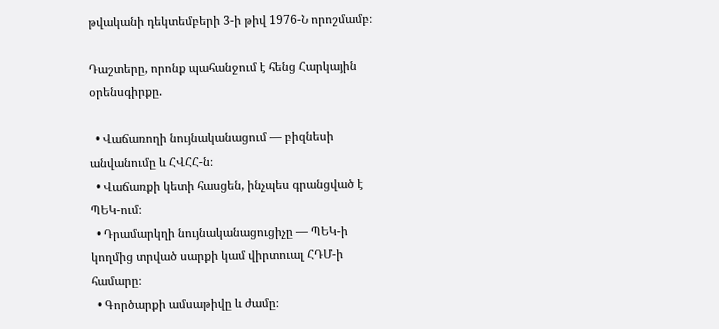թվականի դեկտեմբերի 3-ի թիվ 1976-Ն որոշմամբ։

Դաշտերը, որոնք պահանջում է հենց Հարկային օրենսգիրքը.

  • Վաճառողի նույնականացում — բիզնեսի անվանումը և ՀՎՀՀ-ն։
  • Վաճառքի կետի հասցեն, ինչպես գրանցված է ՊԵԿ-ում։
  • Դրամարկղի նույնականացուցիչը — ՊԵԿ-ի կողմից տրված սարքի կամ վիրտուալ ՀԴՄ-ի համարը։
  • Գործարքի ամսաթիվը և ժամը։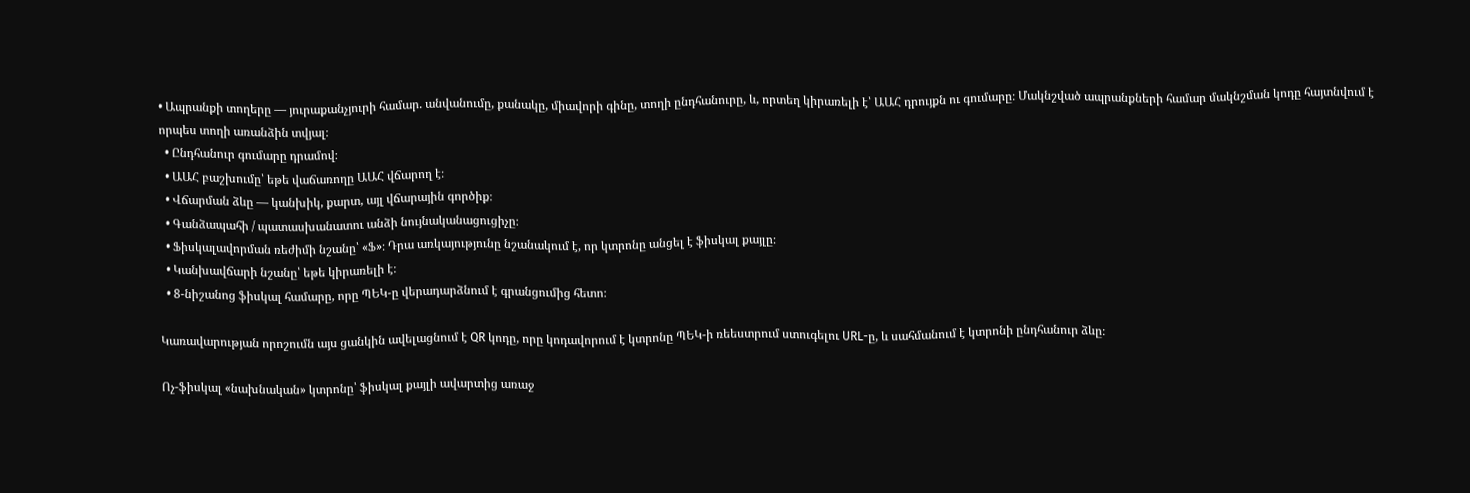• Ապրանքի տողերը — յուրաքանչյուրի համար. անվանումը, քանակը, միավորի գինը, տողի ընդհանուրը, և, որտեղ կիրառելի է՝ ԱԱՀ դրույքն ու գումարը։ Մակնշված ապրանքների համար մակնշման կոդը հայտնվում է որպես տողի առանձին տվյալ։
  • Ընդհանուր գումարը դրամով։
  • ԱԱՀ բաշխումը՝ եթե վաճառողը ԱԱՀ վճարող է։
  • Վճարման ձևը — կանխիկ, քարտ, այլ վճարային գործիք։
  • Գանձապահի / պատասխանատու անձի նույնականացուցիչը։
  • Ֆիսկալավորման ռեժիմի նշանը՝ «Ֆ»։ Դրա առկայությունը նշանակում է, որ կտրոնը անցել է ֆիսկալ քայլը։
  • Կանխավճարի նշանը՝ եթե կիրառելի է։
  • 8-նիշանոց ֆիսկալ համարը, որը ՊԵԿ-ը վերադարձնում է գրանցումից հետո։

Կառավարության որոշումն այս ցանկին ավելացնում է QR կոդը, որը կոդավորում է կտրոնը ՊԵԿ-ի ռեեստրում ստուգելու URL-ը, և սահմանում է կտրոնի ընդհանուր ձևը։

Ոչ-ֆիսկալ «նախնական» կտրոնը՝ ֆիսկալ քայլի ավարտից առաջ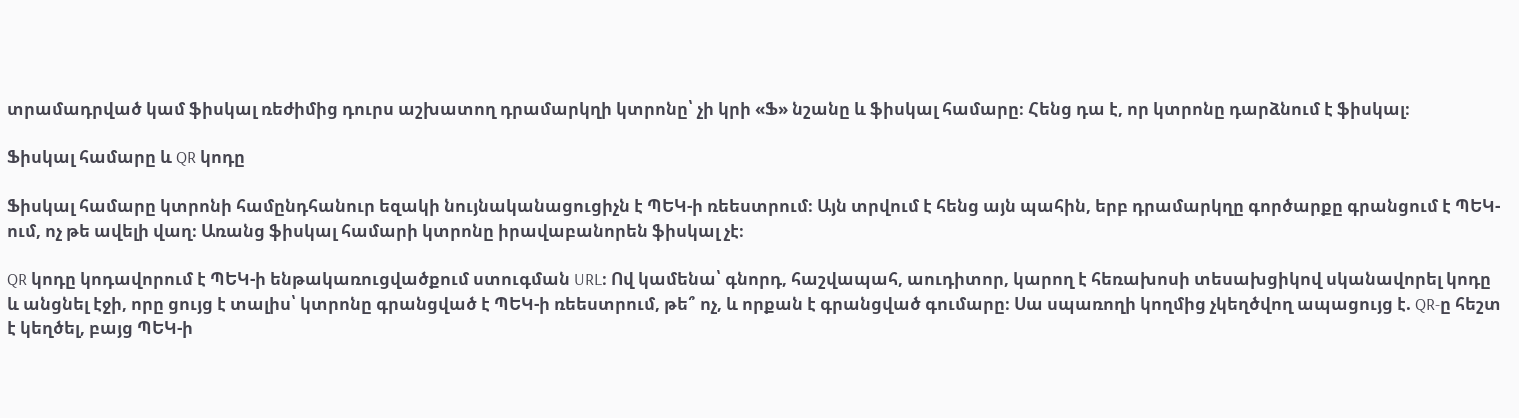տրամադրված կամ ֆիսկալ ռեժիմից դուրս աշխատող դրամարկղի կտրոնը՝ չի կրի «Ֆ» նշանը և ֆիսկալ համարը։ Հենց դա է, որ կտրոնը դարձնում է ֆիսկալ։

Ֆիսկալ համարը և QR կոդը

Ֆիսկալ համարը կտրոնի համընդհանուր եզակի նույնականացուցիչն է ՊԵԿ-ի ռեեստրում։ Այն տրվում է հենց այն պահին, երբ դրամարկղը գործարքը գրանցում է ՊԵԿ-ում, ոչ թե ավելի վաղ։ Առանց ֆիսկալ համարի կտրոնը իրավաբանորեն ֆիսկալ չէ։

QR կոդը կոդավորում է ՊԵԿ-ի ենթակառուցվածքում ստուգման URL։ Ով կամենա՝ գնորդ, հաշվապահ, աուդիտոր, կարող է հեռախոսի տեսախցիկով սկանավորել կոդը և անցնել էջի, որը ցույց է տալիս՝ կտրոնը գրանցված է ՊԵԿ-ի ռեեստրում, թե՞ ոչ, և որքան է գրանցված գումարը։ Սա սպառողի կողմից չկեղծվող ապացույց է. QR-ը հեշտ է կեղծել, բայց ՊԵԿ-ի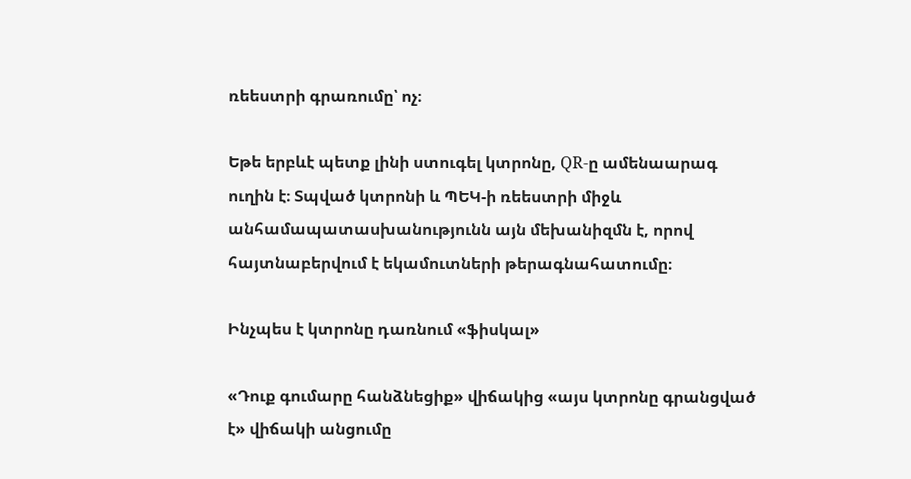ռեեստրի գրառումը՝ ոչ։

Եթե երբևէ պետք լինի ստուգել կտրոնը, QR-ը ամենաարագ ուղին է։ Տպված կտրոնի և ՊԵԿ-ի ռեեստրի միջև անհամապատասխանությունն այն մեխանիզմն է, որով հայտնաբերվում է եկամուտների թերագնահատումը։

Ինչպես է կտրոնը դառնում «ֆիսկալ»

«Դուք գումարը հանձնեցիք» վիճակից «այս կտրոնը գրանցված է» վիճակի անցումը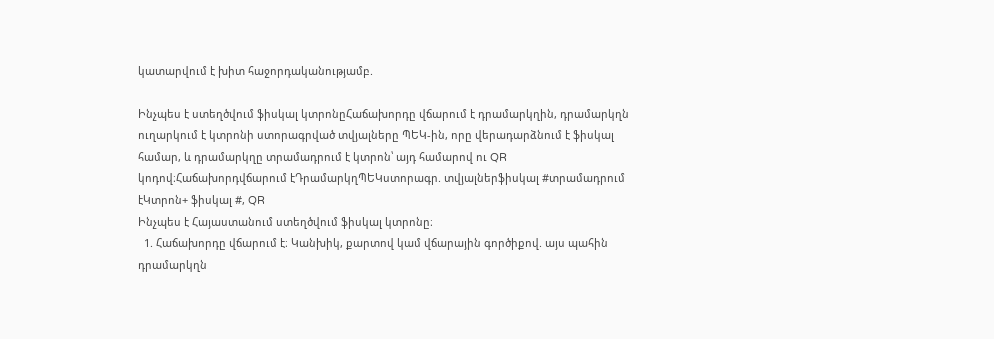կատարվում է խիտ հաջորդականությամբ.

Ինչպես է ստեղծվում ֆիսկալ կտրոնըՀաճախորդը վճարում է դրամարկղին, դրամարկղն ուղարկում է կտրոնի ստորագրված տվյալները ՊԵԿ-ին, որը վերադարձնում է ֆիսկալ համար, և դրամարկղը տրամադրում է կտրոն՝ այդ համարով ու QR կոդով։Հաճախորդվճարում էԴրամարկղՊԵԿստորագր. տվյալներֆիսկալ #տրամադրում էԿտրոն+ ֆիսկալ #, QR
Ինչպես է Հայաստանում ստեղծվում ֆիսկալ կտրոնը։
  1. Հաճախորդը վճարում է։ Կանխիկ, քարտով կամ վճարային գործիքով. այս պահին դրամարկղն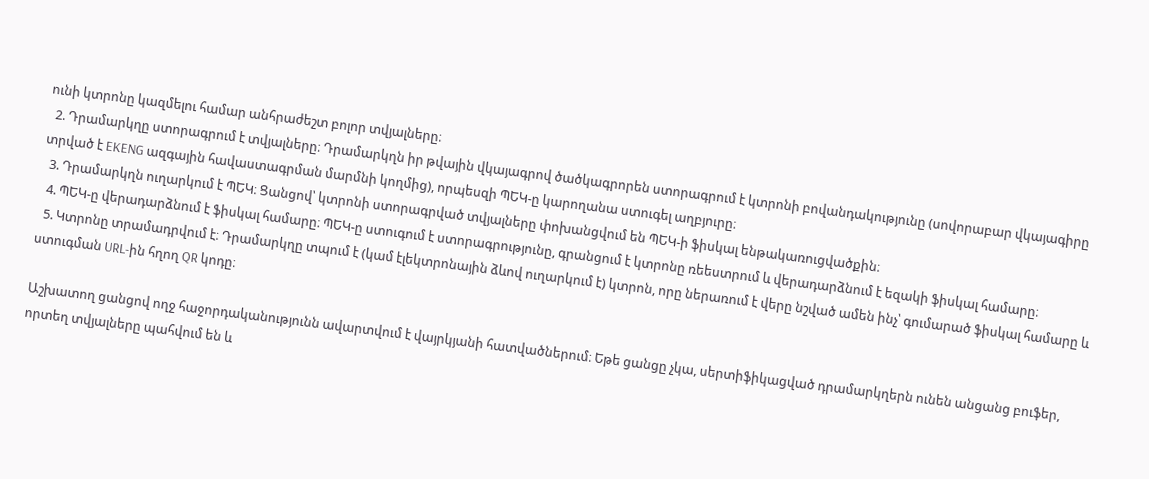ունի կտրոնը կազմելու համար անհրաժեշտ բոլոր տվյալները։
  2. Դրամարկղը ստորագրում է տվյալները։ Դրամարկղն իր թվային վկայագրով ծածկագրորեն ստորագրում է կտրոնի բովանդակությունը (սովորաբար վկայագիրը տրված է EKENG ազգային հավաստագրման մարմնի կողմից), որպեսզի ՊԵԿ-ը կարողանա ստուգել աղբյուրը։
  3. Դրամարկղն ուղարկում է ՊԵԿ։ Ցանցով՝ կտրոնի ստորագրված տվյալները փոխանցվում են ՊԵԿ-ի ֆիսկալ ենթակառուցվածքին։
  4. ՊԵԿ-ը վերադարձնում է ֆիսկալ համարը։ ՊԵԿ-ը ստուգում է ստորագրությունը, գրանցում է կտրոնը ռեեստրում և վերադարձնում է եզակի ֆիսկալ համարը։
  5. Կտրոնը տրամադրվում է։ Դրամարկղը տպում է (կամ էլեկտրոնային ձևով ուղարկում է) կտրոն, որը ներառում է վերը նշված ամեն ինչ՝ գումարած ֆիսկալ համարը և ստուգման URL-ին հղող QR կոդը։

Աշխատող ցանցով ողջ հաջորդականությունն ավարտվում է վայրկյանի հատվածներում։ Եթե ցանցը չկա, սերտիֆիկացված դրամարկղերն ունեն անցանց բուֆեր, որտեղ տվյալները պահվում են և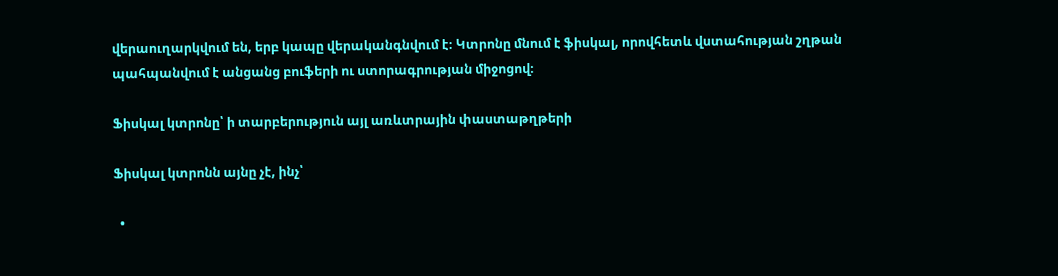վերաուղարկվում են, երբ կապը վերականգնվում է։ Կտրոնը մնում է ֆիսկալ, որովհետև վստահության շղթան պահպանվում է անցանց բուֆերի ու ստորագրության միջոցով։

Ֆիսկալ կտրոնը՝ ի տարբերություն այլ առևտրային փաստաթղթերի

Ֆիսկալ կտրոնն այնը չէ, ինչ՝

  •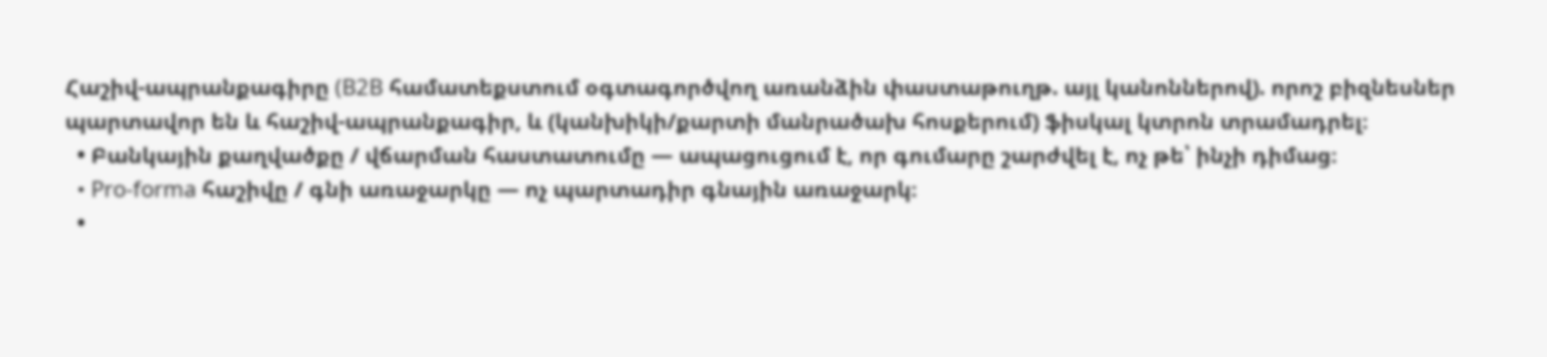Հաշիվ-ապրանքագիրը (B2B համատեքստում օգտագործվող առանձին փաստաթուղթ. այլ կանոններով). որոշ բիզնեսներ պարտավոր են և հաշիվ-ապրանքագիր, և (կանխիկի/քարտի մանրածախ հոսքերում) ֆիսկալ կտրոն տրամադրել։
  • Բանկային քաղվածքը / վճարման հաստատումը — ապացուցում է, որ գումարը շարժվել է, ոչ թե՝ ինչի դիմաց։
  • Pro-forma հաշիվը / գնի առաջարկը — ոչ պարտադիր գնային առաջարկ։
  •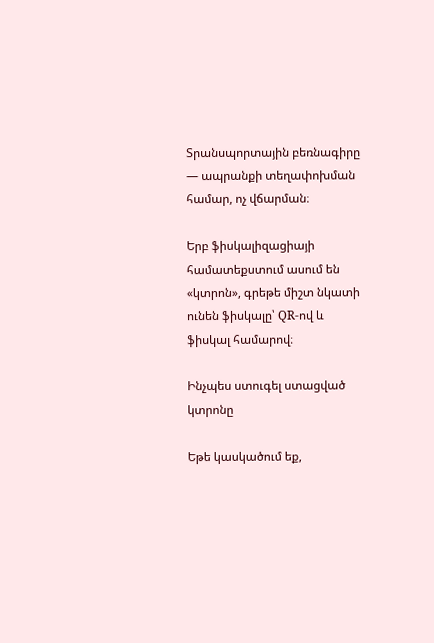Տրանսպորտային բեռնագիրը — ապրանքի տեղափոխման համար, ոչ վճարման։

Երբ ֆիսկալիզացիայի համատեքստում ասում են «կտրոն», գրեթե միշտ նկատի ունեն ֆիսկալը՝ QR-ով և ֆիսկալ համարով։

Ինչպես ստուգել ստացված կտրոնը

Եթե կասկածում եք,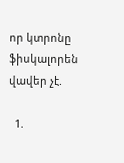որ կտրոնը ֆիսկալորեն վավեր չէ.

  1.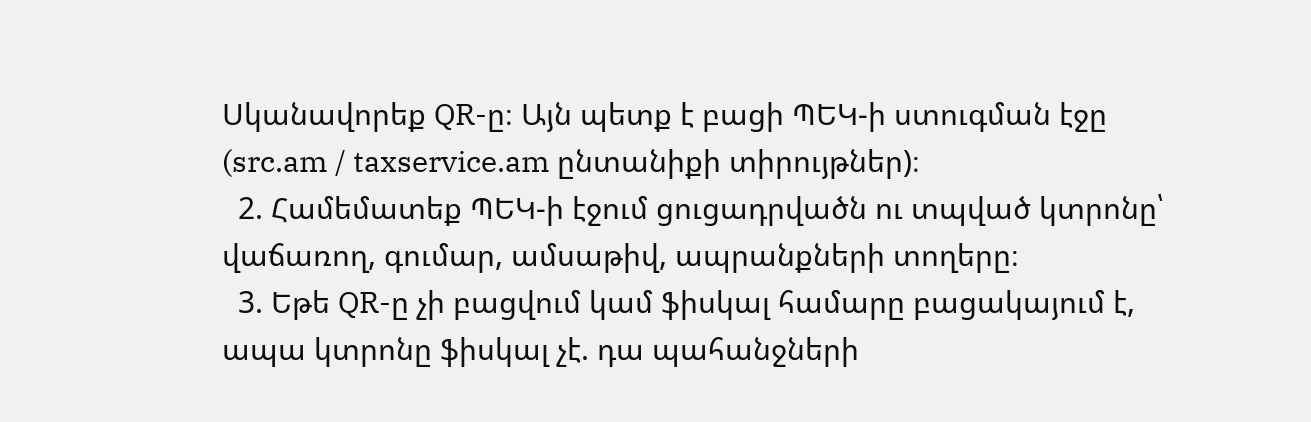Սկանավորեք QR-ը։ Այն պետք է բացի ՊԵԿ-ի ստուգման էջը (src.am / taxservice.am ընտանիքի տիրույթներ)։
  2. Համեմատեք ՊԵԿ-ի էջում ցուցադրվածն ու տպված կտրոնը՝ վաճառող, գումար, ամսաթիվ, ապրանքների տողերը։
  3. Եթե QR-ը չի բացվում կամ ֆիսկալ համարը բացակայում է, ապա կտրոնը ֆիսկալ չէ. դա պահանջների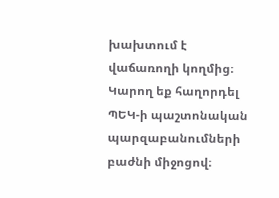խախտում է վաճառողի կողմից։ Կարող եք հաղորդել ՊԵԿ-ի պաշտոնական պարզաբանումների բաժնի միջոցով։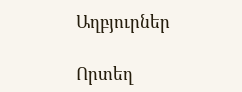Աղբյուրներ

Որտեղ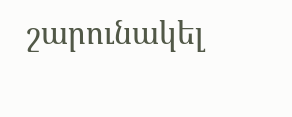շարունակել